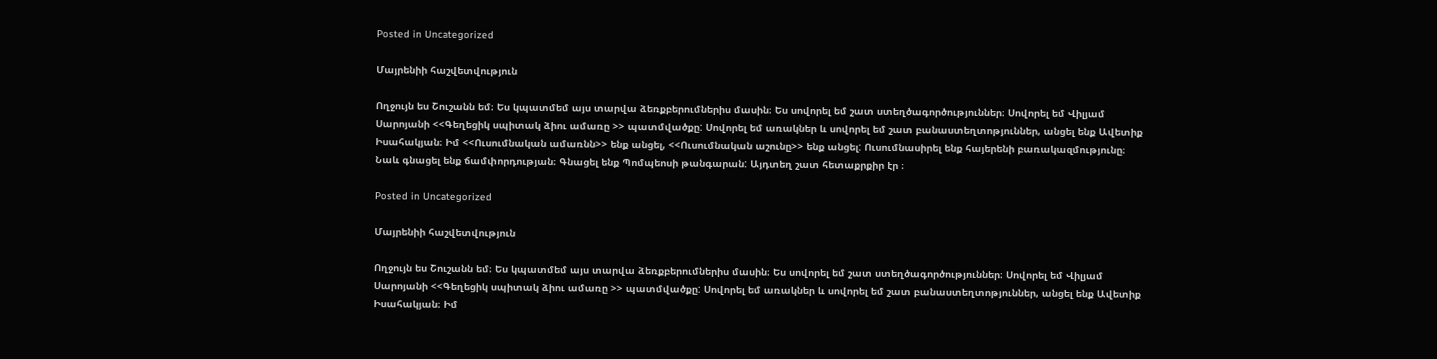Posted in Uncategorized

Մայրենիի հաշվետվություն

Ողջույն ես Շուշանն եմ։ Ես կպատմեմ այս տարվա ձեռքբերումներիս մասին։ Ես սովորել եմ շատ ստեղծագործություններ։ Սովորել եմ Վիլյամ Սարոյանի <<Գեղեցիկ սպիտակ ձիու ամառը >> պատմվածքը: Սովորել եմ առակներ և սովորել եմ շատ բանաստեղտոթյուններ, անցել ենք Ավետիք Իսահակյան։ Իմ <<Ուսումնական ամառնն>> ենք անցել, <<Ուսումնական աշունը>> ենք անցել: Ուսումնասիրել ենք հայերենի բառակազմությունը։ Նաև գնացել ենք ճամփորդության։ Գնացել ենք Պոմպեոսի թանգարան: Այդտեղ շատ հետաքրքիր էր ։

Posted in Uncategorized

Մայրենիի հաշվետվություն

Ողջույն ես Շուշանն եմ։ Ես կպատմեմ այս տարվա ձեռքբերումներիս մասին։ Ես սովորել եմ շատ ստեղծագործություններ։ Սովորել եմ Վիլյամ Սարոյանի <<Գեղեցիկ սպիտակ ձիու ամառը >> պատմվածքը: Սովորել եմ առակներ և սովորել եմ շատ բանաստեղտոթյուններ, անցել ենք Ավետիք Իսահակյան։ Իմ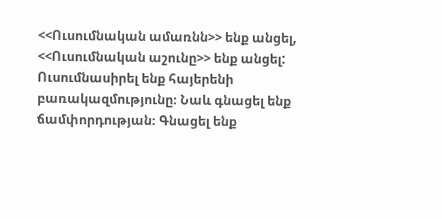<<Ուսումնական ամառնն>> ենք անցել, <<Ուսումնական աշունը>> ենք անցել: Ուսումնասիրել ենք հայերենի բառակազմությունը։ Նաև գնացել ենք ճամփորդության։ Գնացել ենք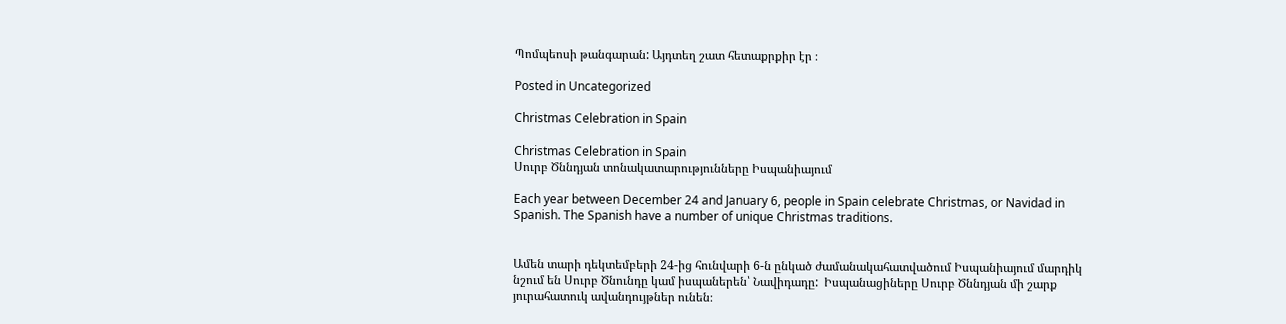Պոմպեոսի թանգարան: Այդտեղ շատ հետաքրքիր էր ։

Posted in Uncategorized

Christmas Celebration in Spain

Christmas Celebration in Spain
Սուրբ Ծննդյան տոնակատարությունները Իսպանիայում

Each year between December 24 and January 6, people in Spain celebrate Christmas, or Navidad in Spanish. The Spanish have a number of unique Christmas traditions.


Ամեն տարի դեկտեմբերի 24-ից հունվարի 6-ն ընկած ժամանակահատվածում Իսպանիայում մարդիկ նշում են Սուրբ Ծնունդը կամ իսպաներեն՝ Նավիդադը:  Իսպանացիները Սուրբ Ծննդյան մի շարք յուրահատուկ ավանդույթներ ունեն։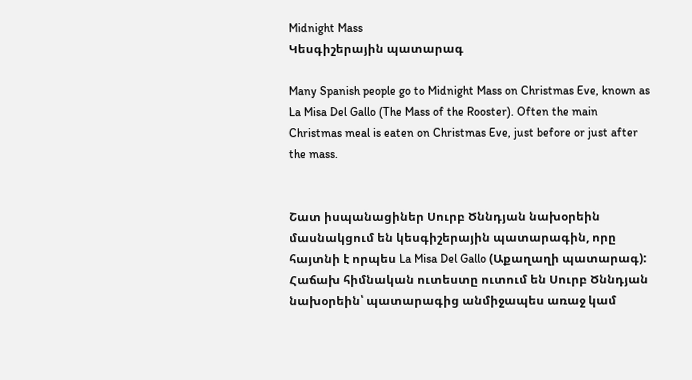Midnight Mass
Կեսգիշերային պատարագ

Many Spanish people go to Midnight Mass on Christmas Eve, known as La Misa Del Gallo (The Mass of the Rooster). Often the main Christmas meal is eaten on Christmas Eve, just before or just after the mass.


Շատ իսպանացիներ Սուրբ Ծննդյան նախօրեին մասնակցում են կեսգիշերային պատարագին, որը հայտնի է որպես La Misa Del Gallo (Աքաղաղի պատարագ):  Հաճախ հիմնական ուտեստը ուտում են Սուրբ Ծննդյան նախօրեին՝ պատարագից անմիջապես առաջ կամ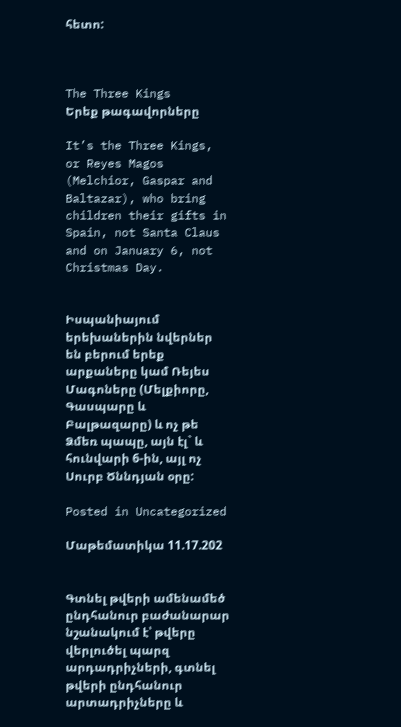հետո:



The Three Kings
Երեք թագավորները

It’s the Three Kings, or Reyes Magos (Melchior, Gaspar and Baltazar), who bring children their gifts in Spain, not Santa Claus and on January 6, not Christmas Day.


Իսպանիայում երեխաներին նվերներ են բերում երեք արքաները կամ Ռեյես Մագոները (Մելքիորը, Գասպարը և Բալթազարը) և ոչ թե Ձմեռ պապը, այն էլ` և հունվարի 6-ին, այլ ոչ Սուրբ Ծննդյան օրը:

Posted in Uncategorized

Մաթեմատիկա 11.17.202


Գտնել թվերի ամենամեծ ընդհանուր բաժանարար նշանակում է՝ թվերը վերլուծել պարզ արդադրիչների, գտնել թվերի ընդհանուր արտադրիչները և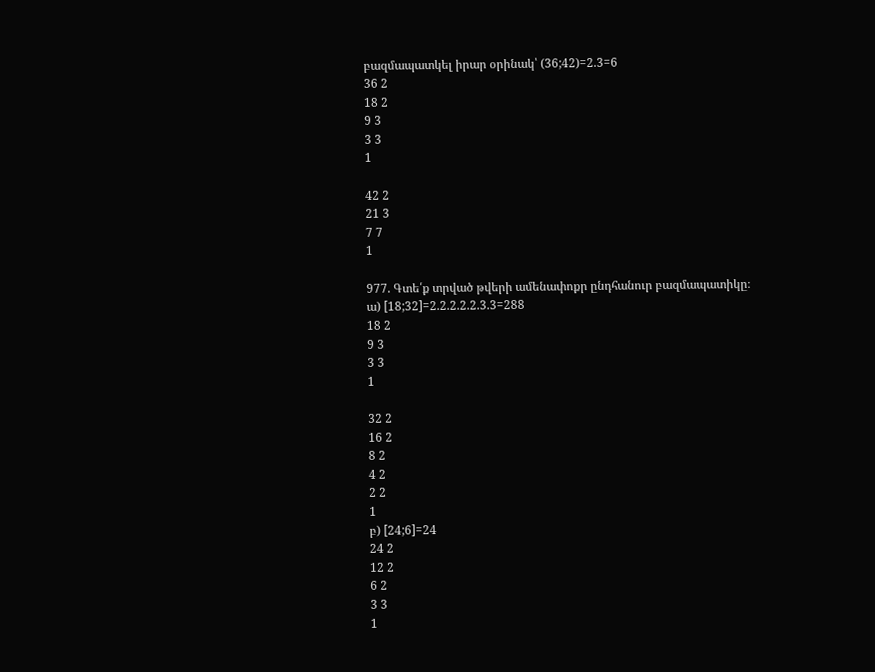բազմապատկել իրար օրինակ՝ (36;42)=2.3=6
36 2
18 2
9 3
3 3
1

42 2
21 3
7 7
1

977. Գտե՛ք տրված թվերի ամենափոքր ընդհանուր բազմապատիկը։
ա) [18;32]=2.2.2.2.2.3.3=288
18 2
9 3
3 3
1

32 2
16 2
8 2
4 2
2 2
1
բ) [24;6]=24
24 2
12 2
6 2
3 3
1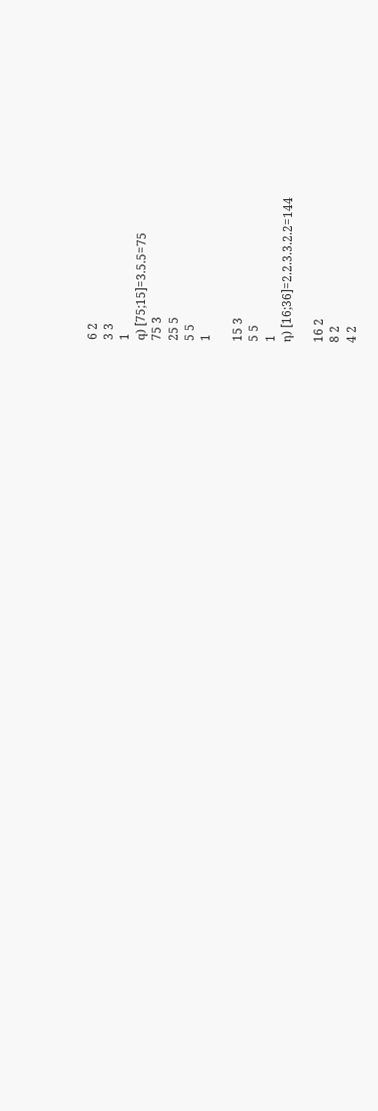6 2
3 3
1
գ) [75;15]=3.5.5=75
75 3
25 5
5 5
1

15 3
5 5
1
դ) [16;36]=2.2.3.3.2.2=144

16 2
8 2
4 2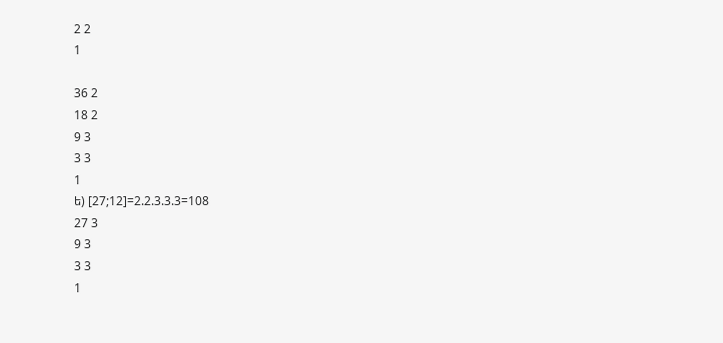2 2
1

36 2
18 2
9 3
3 3
1
ե) [27;12]=2.2.3.3.3=108
27 3
9 3
3 3
1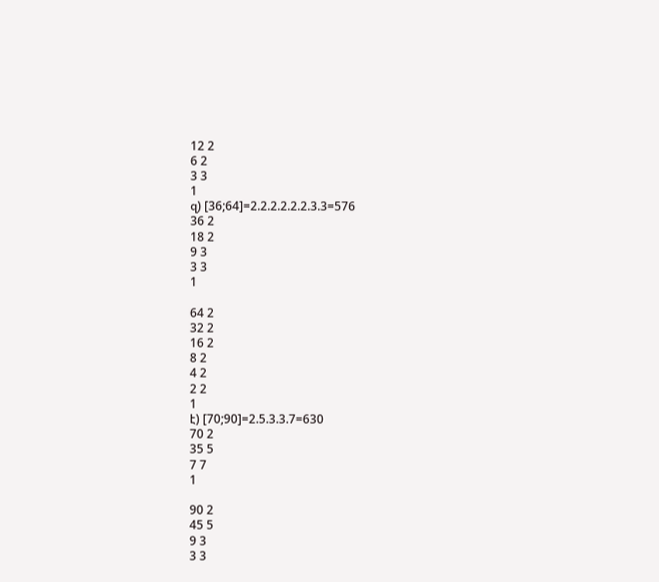12 2
6 2
3 3
1
զ) [36;64]=2.2.2.2.2.2.3.3=576
36 2
18 2
9 3
3 3
1

64 2
32 2
16 2
8 2
4 2
2 2
1
է) [70;90]=2.5.3.3.7=630
70 2
35 5
7 7
1

90 2
45 5
9 3
3 3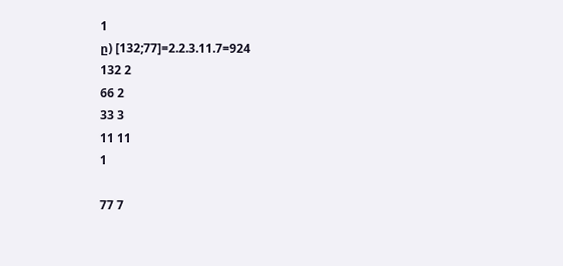1
ը) [132;77]=2.2.3.11.7=924
132 2
66 2
33 3
11 11
1

77 7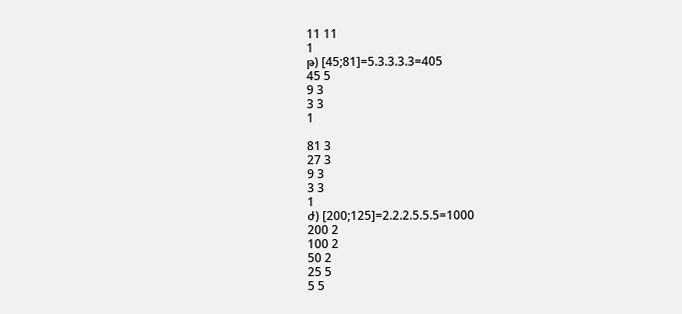11 11
1
թ) [45;81]=5.3.3.3.3=405
45 5
9 3
3 3
1

81 3
27 3
9 3
3 3
1
ժ) [200;125]=2.2.2.5.5.5=1000
200 2
100 2
50 2
25 5
5 5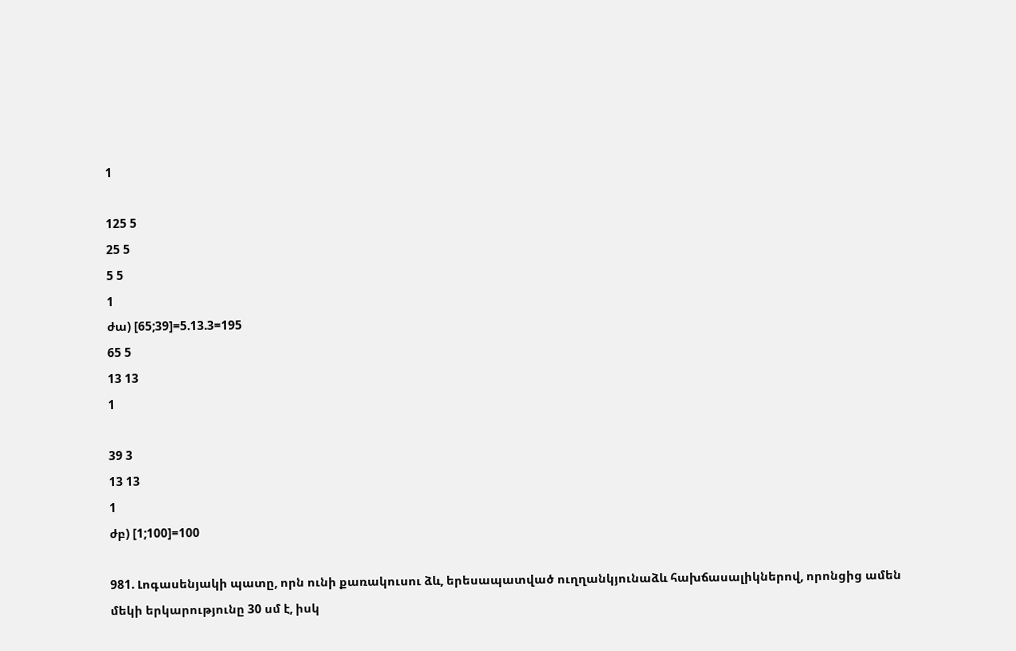1

125 5
25 5
5 5
1
ժա) [65;39]=5.13.3=195
65 5
13 13
1

39 3
13 13
1
ժբ) [1;100]=100

981. Լոգասենյակի պատը, որն ունի քառակուսու ձև, երեսապատված ուղղանկյունաձև հախճասալիկներով, որոնցից ամեն մեկի երկարությունը 30 սմ է, իսկ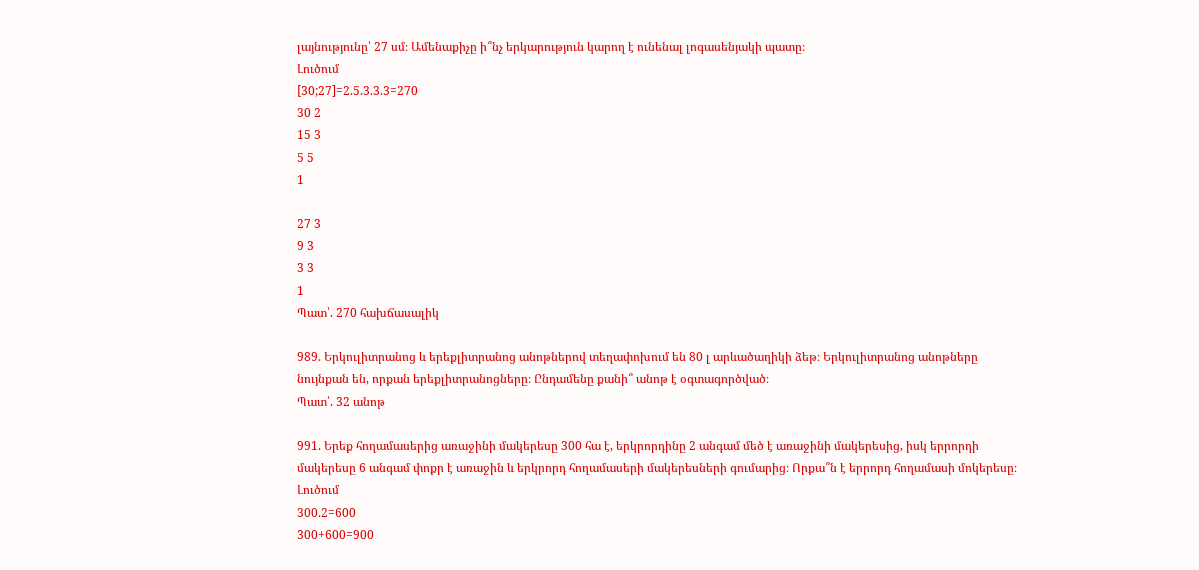լայնությունը՝ 27 սմ։ Ամենաքիչը ի՞նչ երկարություն կարող է ունենալ լոգասենյակի պատը։
Լուծում
[30;27]=2.5.3.3.3=270
30 2
15 3
5 5
1

27 3
9 3
3 3
1
Պատ՝. 270 հախճասալիկ

989. Երկուլիտրանոց և երեքլիտրանոց անոթներով տեղափոխում են 80 լ արևածաղիկի ձեթ։ Երկուլիտրանոց անոթները նույնքան են, որքան երեքլիտրանոցները։ Ընդամենը քանի՞ անոթ է օգտագործված։
Պատ՝. 32 անոթ

991. Երեք հողամասերից առաջինի մակերեսը 300 հա է, երկրորդինը 2 անգամ մեծ է առաջինի մակերեսից, իսկ երրորդի մակերեսը 6 անգամ փոքր է առաջին և երկրորդ հողամասերի մակերեսների գումարից։ Որքա՞ն է երրորդ հողամասի մոկերեսը։
Լուծում
300.2=600
300+600=900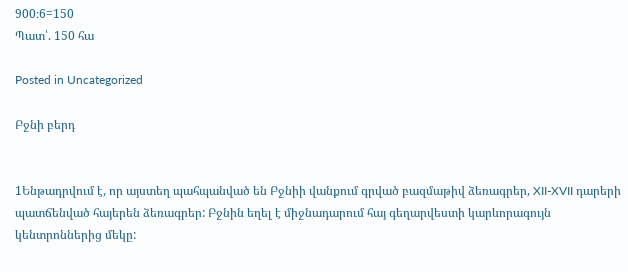900։6=150
Պատ՝. 150 հա

Posted in Uncategorized

Բջնի բերդ


1Ենթադրվում է, որ այստեղ պահպանված են Բջնիի վանքում գրված բազմաթիվ ձեռագրեր, XII-XVII դարերի պատճենված հայերեն ձեռագրեր: Բջնին եղել է միջնադարում հայ գեղարվեստի կարևորագույն կենտրոններից մեկը: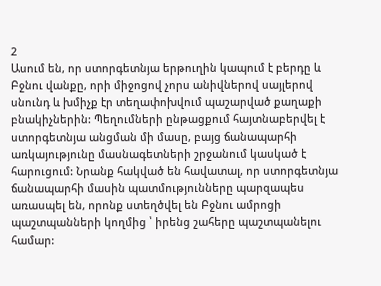2
Ասում են, որ ստորգետնյա երթուղին կապում է բերդը և Բջնու վանքը, որի միջոցով չորս անիվներով սայլերով սնունդ և խմիչք էր տեղափոխվում պաշարված քաղաքի բնակիչներին: Պեղումների ընթացքում հայտնաբերվել է ստորգետնյա անցման մի մասը, բայց ճանապարհի առկայությունը մասնագետների շրջանում կասկած է հարուցում: Նրանք հակված են հավատալ, որ ստորգետնյա ճանապարհի մասին պատմությունները պարզապես առասպել են, որոնք ստեղծվել են Բջնու ամրոցի պաշտպանների կողմից ՝ իրենց շահերը պաշտպանելու համար: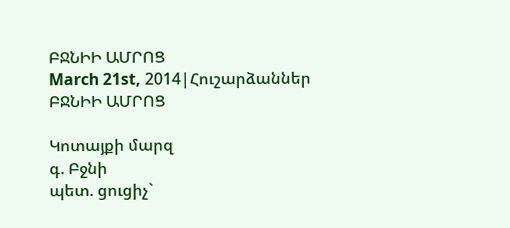ԲՋՆԻԻ ԱՄՐՈՑ
March 21st, 2014|Հուշարձաններ
ԲՋՆԻԻ ԱՄՐՈՑ

Կոտայքի մարզ
գ. Բջնի
պետ. ցուցիչ`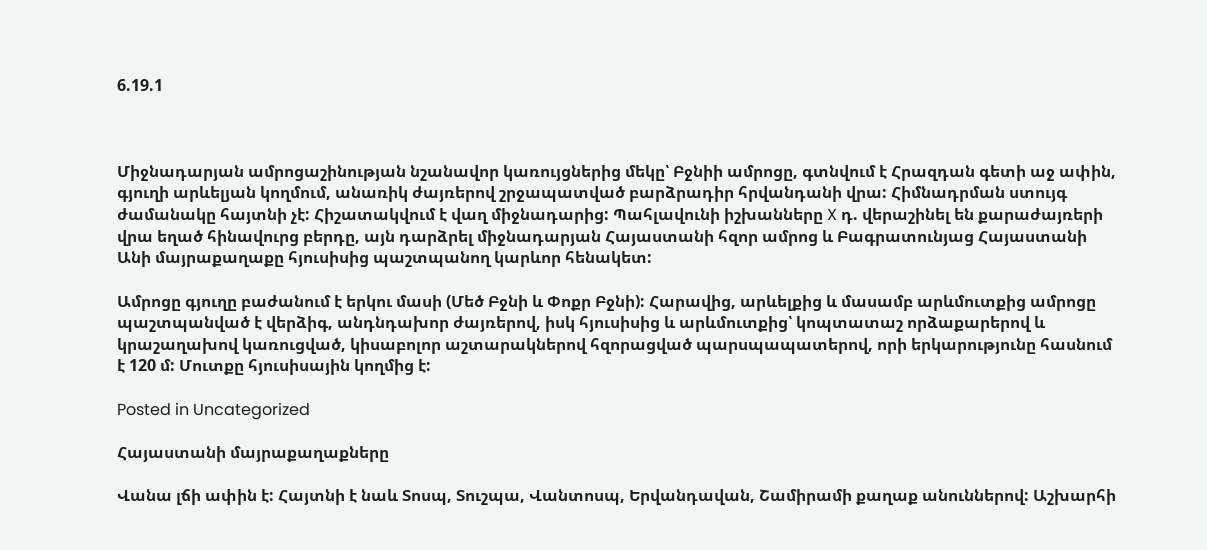6.19.1



Միջնադարյան ամրոցաշինության նշանավոր կառույցներից մեկը՝ Բջնիի ամրոցը, գտնվում է Հրազդան գետի աջ ափին, գյուղի արևելյան կողմում, անառիկ ժայռերով շրջապատված բարձրադիր հրվանդանի վրա: Հիմնադրման ստույգ ժամանակը հայտնի չէ: Հիշատակվում է վաղ միջնադարից: Պահլավունի իշխանները X դ. վերաշինել են քարաժայռերի վրա եղած հինավուրց բերդը, այն դարձրել միջնադարյան Հայաստանի հզոր ամրոց և Բագրատունյաց Հայաստանի Անի մայրաքաղաքը հյուսիսից պաշտպանող կարևոր հենակետ:

Ամրոցը գյուղը բաժանում է երկու մասի (Մեծ Բջնի և Փոքր Բջնի): Հարավից, արևելքից և մասամբ արևմուտքից ամրոցը պաշտպանված է վերձիգ, անդնդախոր ժայռերով, իսկ հյուսիսից և արևմուտքից՝ կոպտատաշ որձաքարերով և կրաշաղախով կառուցված, կիսաբոլոր աշտարակներով հզորացված պարսպապատերով, որի երկարությունը հասնում է 120 մ: Մուտքը հյուսիսային կողմից է:

Posted in Uncategorized

Հայաստանի մայրաքաղաքները

Վանա լճի ափին է: Հայտնի է նաև Տոսպ, Տուշպա, Վանտոսպ, Երվանդավան, Շամիրամի քաղաք անուններով: Աշխարհի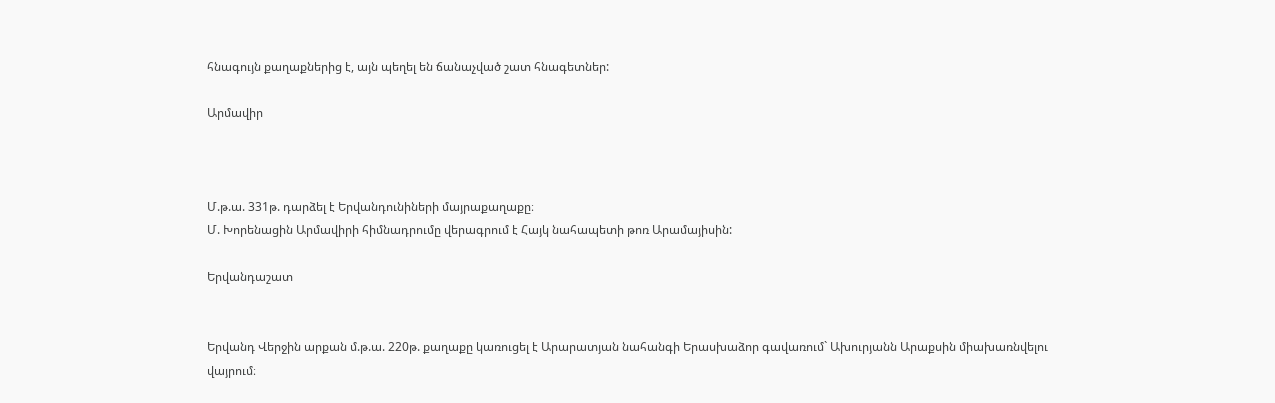հնագույն քաղաքներից է, այն պեղել են ճանաչված շատ հնագետներ:

Արմավիր



Մ.թ.ա. 331թ. դարձել է Երվանդունիների մայրաքաղաքը։
Մ. Խորենացին Արմավիրի հիմնադրումը վերագրում է Հայկ նահապետի թոռ Արամայիսին:

Երվանդաշատ


Երվանդ Վերջին արքան մ.թ.ա. 220թ. քաղաքը կառուցել է Արարատյան նահանգի Երասխաձոր գավառում` Ախուրյանն Արաքսին միախառնվելու վայրում։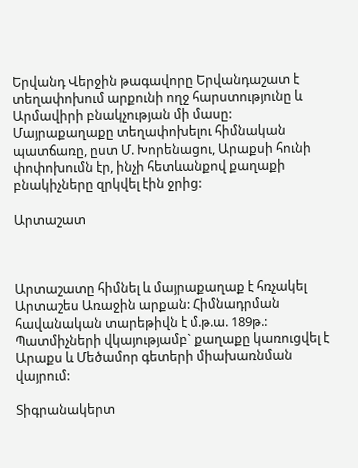Երվանդ Վերջին թագավորը Երվանդաշատ է տեղափոխում արքունի ողջ հարստությունը և Արմավիրի բնակչության մի մասը: Մայրաքաղաքը տեղափոխելու հիմնական պատճառը, ըստ Մ. Խորենացու, Արաքսի հունի փոփոխումն էր, ինչի հետևանքով քաղաքի բնակիչները զրկվել էին ջրից:

Արտաշատ



Արտաշատը հիմնել և մայրաքաղաք է հռչակել Արտաշես Առաջին արքան: Հիմնադրման հավանական տարեթիվն է մ.թ.ա. 189թ.: Պատմիչների վկայությամբ` քաղաքը կառուցվել է Արաքս և Մեծամոր գետերի միախառնման վայրում:

Տիգրանակերտ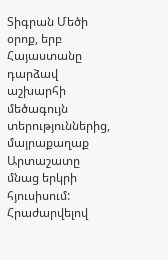Տիգրան Մեծի օրոք, երբ Հայաստանը դարձավ աշխարհի մեծագույն տերություններից, մայրաքաղաք Արտաշատը մնաց երկրի հյուսիսում:
Հրաժարվելով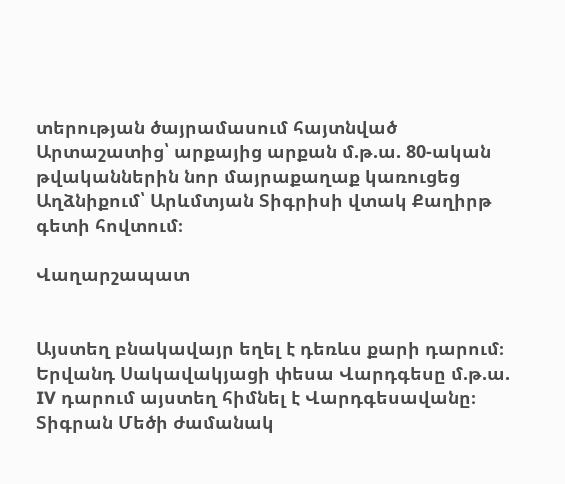տերության ծայրամասում հայտնված Արտաշատից՝ արքայից արքան մ.թ.ա. 80-ական թվականներին նոր մայրաքաղաք կառուցեց  Աղձնիքում՝ Արևմտյան Տիգրիսի վտակ Քաղիրթ գետի հովտում։

Վաղարշապատ


Այստեղ բնակավայր եղել է դեռևս քարի դարում։ Երվանդ Սակավակյացի փեսա Վարդգեսը մ.թ.ա. IV դարում այստեղ հիմնել է Վարդգեսավանը։ Տիգրան Մեծի ժամանակ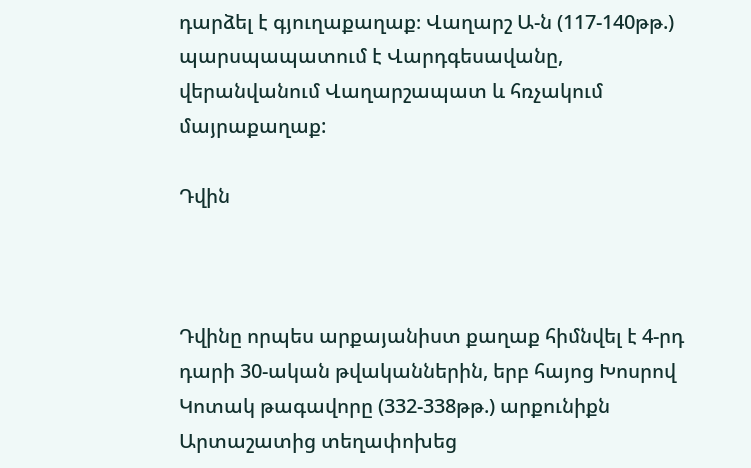դարձել է գյուղաքաղաք։ Վաղարշ Ա-ն (117-140թթ.) պարսպապատում է Վարդգեսավանը, վերանվանում Վաղարշապատ և հռչակում մայրաքաղաք:

Դվին



Դվինը որպես արքայանիստ քաղաք հիմնվել է 4-րդ դարի 30-ական թվականներին, երբ հայոց Խոսրով Կոտակ թագավորը (332-338թթ.) արքունիքն Արտաշատից տեղափոխեց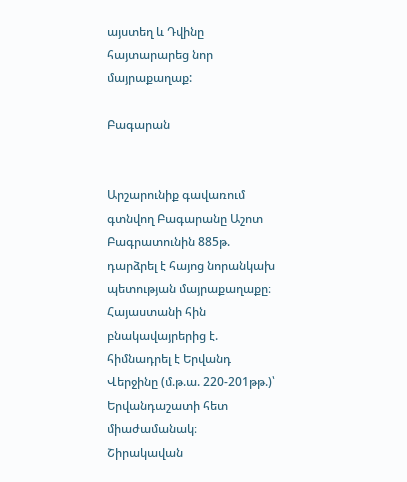այստեղ և Դվինը հայտարարեց նոր մայրաքաղաք:

Բագարան


Արշարունիք գավառում գտնվող Բագարանը Աշոտ Բագրատունին 885թ. դարձրել է հայոց նորանկախ պետության մայրաքաղաքը։ Հայաստանի հին բնակավայրերից է. հիմնադրել է Երվանդ Վերջինը (մ.թ.ա. 220-201թթ.)՝ Երվանդաշատի հետ միաժամանակ։
Շիրակավան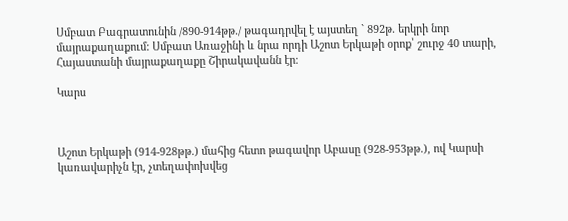Սմբատ Բագրատունին /890-914թթ./ թագադրվել է այստեղ ` 892թ. երկրի նոր մայրաքաղաքում: Սմբատ Առաջինի և նրա որդի Աշոտ Երկաթի օրոք՝ շուրջ 40 տարի, Հայաստանի մայրաքաղաքը Շիրակավանն էր։

Կարս



Աշոտ Երկաթի (914-928թթ.) մահից հետո թագավոր Աբասը (928-953թթ.), ով Կարսի կառավարիչն էր, չտեղափոխվեց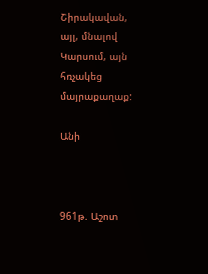Շիրակավան, այլ, մնալով Կարսում, այն հռչակեց մայրաքաղաք:

Անի



961թ. Աշոտ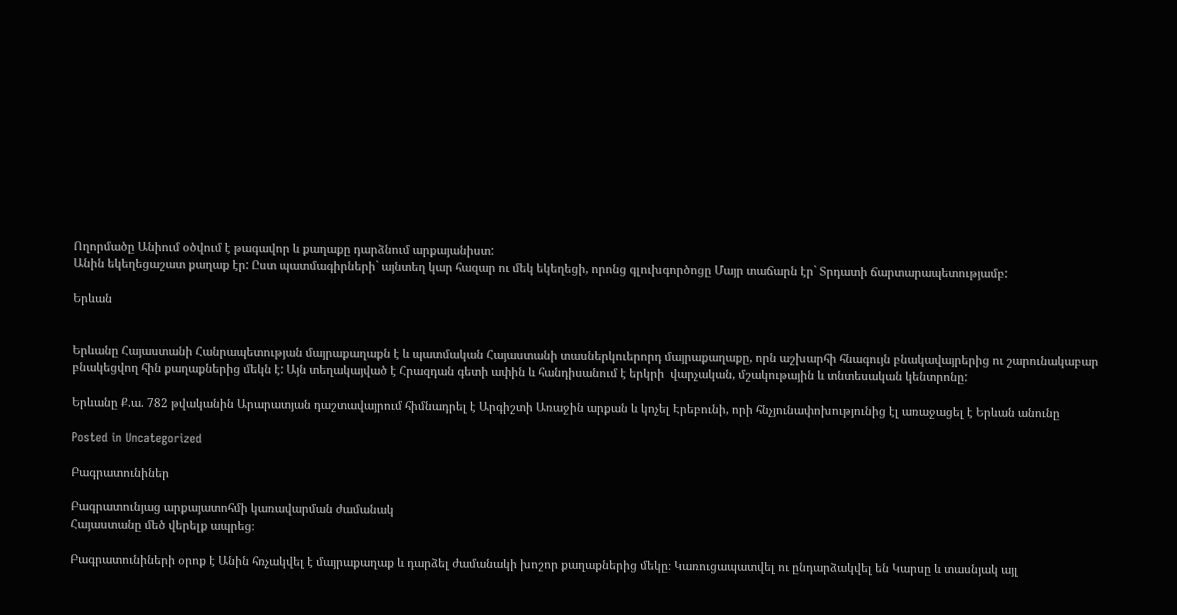Ողորմածը Անիում օծվում է թագավոր և քաղաքը դարձնում արքայանիստ:
Անին եկեղեցաշատ քաղաք էր: Ըստ պատմագիրների` այնտեղ կար հազար ու մեկ եկեղեցի, որոնց գլուխգործոցը Մայր տաճարն էր` Տրդատի ճարտարապետությամբ:

Երևան


Երևանը Հայաստանի Հանրապետության մայրաքաղաքն է և պատմական Հայաստանի տասներկուերորդ մայրաքաղաքը, որն աշխարհի հնագույն բնակավայրերից ու շարունակաբար բնակեցվող հին քաղաքներից մեկն է: Այն տեղակայված է Հրազդան գետի ափին և հանդիսանում է երկրի  վարչական, մշակութային և տնտեսական կենտրոնը:

Երևանը Ք.ա. 782 թվականին Արարատյան դաշտավայրում հիմնադրել է Արգիշտի Առաջին արքան և կոչել Էրեբունի, որի հնչյունափոխությունից էլ առաջացել է Երևան անունը

Posted in Uncategorized

Բագրատունիներ

Բագրատունյաց արքայատոհմի կառավարման ժամանակ
Հայաստանը մեծ վերելք ապրեց։

Բագրատունիների օրոք է Անին հռչակվել է մայրաքաղաք և դարձել ժամանակի խոշոր քաղաքներից մեկը։ Կառուցապատվել ու ընդարձակվել են Կարսը և տասնյակ այլ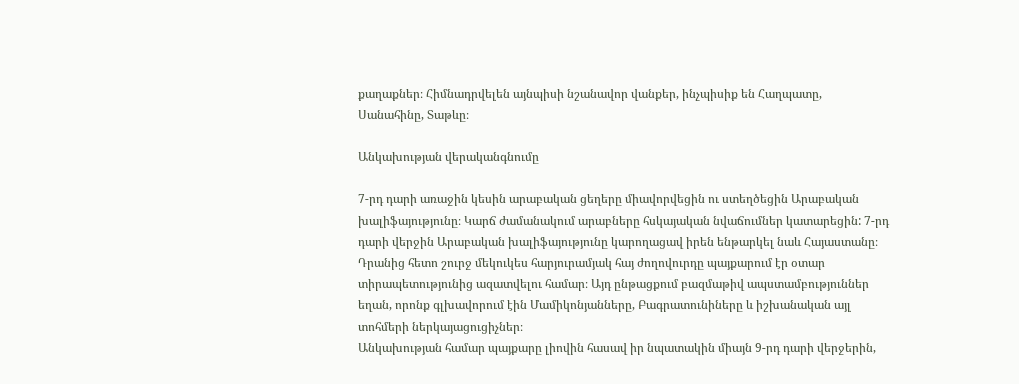քաղաքներ։ Հիմնադրվելեն այնպիսի նշանավոր վանքեր, ինչպիսիք են Հաղպատը, Սանահինը, Տաթևը։

Անկախության վերականգնումը

7-րդ դարի առաջին կեսին արաբական ցեղերը միավորվեցին ու ստեղծեցին Արաբական խալիֆայությունը։ Կարճ ժամանակում արաբները հսկայական նվաճումներ կատարեցին: 7-րդ դարի վերջին Արաբական խալիֆայությունը կարողացավ իրեն ենթարկել նաև Հայաստանը։ Դրանից հետո շուրջ մեկուկես հարյուրամյակ հայ ժողովուրդը պայքարում էր օտար տիրապետությունից ազատվելու համար։ Այդ ընթացքում բազմաթիվ ապստամբություններ եղան, որոնք գլխավորում էին Մամիկոնյանները, Բագրատունիները և իշխանական այլ տոհմերի ներկայացուցիչներ։
Անկախության համար պայքարը լիովին հասավ իր նպատակին միայն 9-րդ դարի վերջերին,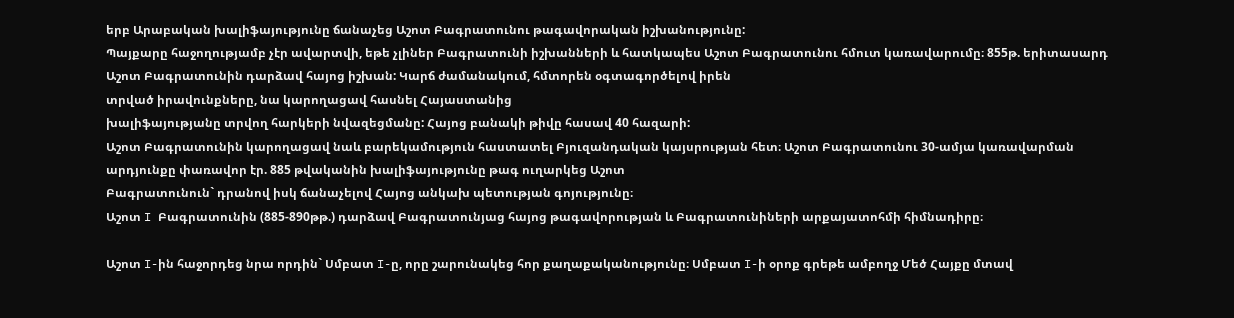երբ Արաբական խալիֆայությունը ճանաչեց Աշոտ Բագրատունու թագավորական իշխանությունը:
Պայքարը հաջողությամբ չէր ավարտվի, եթե չլիներ Բագրատունի իշխանների և հատկապես Աշոտ Բագրատունու հմուտ կառավարումը։ 855թ. երիտասարդ Աշոտ Բագրատունին դարձավ հայոց իշխան: Կարճ ժամանակում, հմտորեն օգտագործելով իրեն
տրված իրավունքները, նա կարողացավ հասնել Հայաստանից
խալիֆայությանը տրվող հարկերի նվազեցմանը: Հայոց բանակի թիվը հասավ 40 հազարի:
Աշոտ Բագրատունին կարողացավ նաև բարեկամություն հաստատել Բյուզանդական կայսրության հետ։ Աշոտ Բագրատունու 30-ամյա կառավարման արդյունքը փառավոր էր. 885 թվականին խալիֆայությունը թագ ուղարկեց Աշոտ
Բագրատունուն` դրանով իսկ ճանաչելով Հայոց անկախ պետության գոյությունը։
Աշոտ I Բագրատունին (885-890թթ.) դարձավ Բագրատունյաց հայոց թագավորության և Բագրատունիների արքայատոհմի հիմնադիրը։

Աշոտ I-ին հաջորդեց նրա որդին` Սմբատ I-ը, որը շարունակեց հոր քաղաքականությունը։ Սմբատ I-ի օրոք գրեթե ամբողջ Մեծ Հայքը մտավ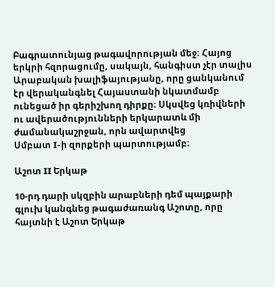Բագրատունյաց թագավորության մեջ։ Հայոց երկրի հզորացումը, սակայն, հանգիստ չէր տալիս Արաբական խալիֆայությանը, որը ցանկանում էր վերականգնել Հայաստանի նկատմամբ ունեցած իր գերիշխող դիրքը։ Սկսվեց կռիվների ու ավերածությունների երկարատև մի ժամանակաշրջան, որն ավարտվեց
Սմբատ I-ի զորքերի պարտությամբ։

Աշոտ II Երկաթ

10-րդ դարի սկզբին արաբների դեմ պայքարի գլուխ կանգնեց թագաժառանգ Աշոտը, որը հայտնի է Աշոտ Երկաթ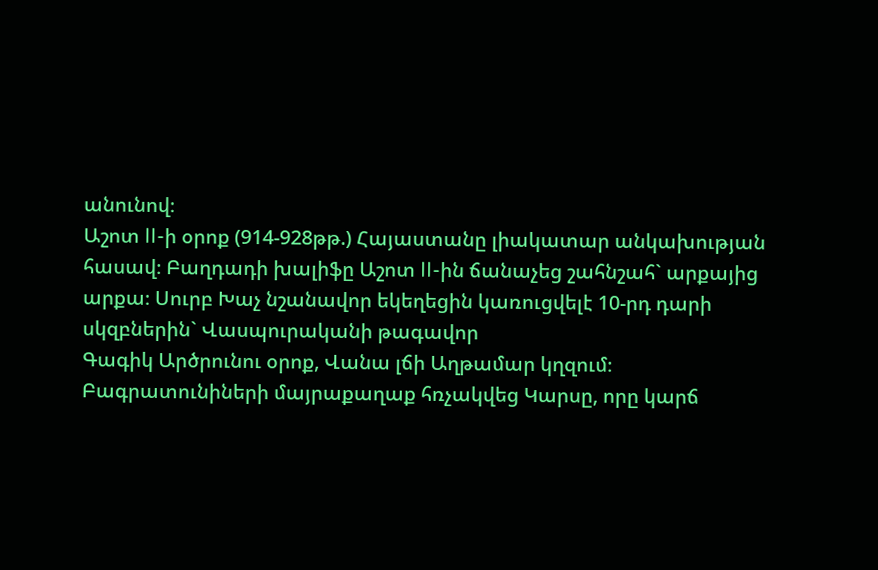անունով։
Աշոտ II-ի օրոք (914-928թթ.) Հայաստանը լիակատար անկախության
հասավ։ Բաղդադի խալիֆը Աշոտ II-ին ճանաչեց շահնշահ` արքայից արքա։ Սուրբ Խաչ նշանավոր եկեղեցին կառուցվելէ 10-րդ դարի սկզբներին` Վասպուրականի թագավոր
Գագիկ Արծրունու օրոք, Վանա լճի Աղթամար կղզում։
Բագրատունիների մայրաքաղաք հռչակվեց Կարսը, որը կարճ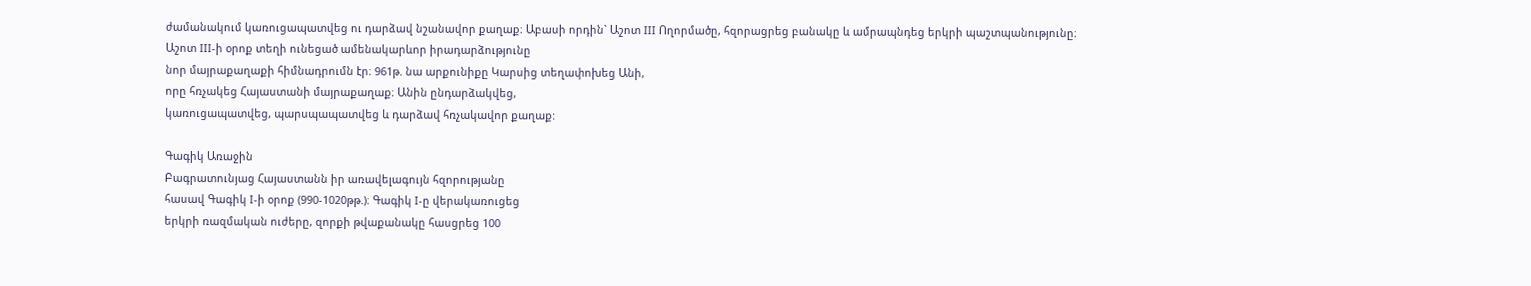ժամանակում կառուցապատվեց ու դարձավ նշանավոր քաղաք։ Աբասի որդին` Աշոտ III Ողորմածը, հզորացրեց բանակը և ամրապնդեց երկրի պաշտպանությունը։ Աշոտ III-ի օրոք տեղի ունեցած ամենակարևոր իրադարձությունը
նոր մայրաքաղաքի հիմնադրումն էր։ 961թ. նա արքունիքը Կարսից տեղափոխեց Անի,
որը հռչակեց Հայաստանի մայրաքաղաք։ Անին ընդարձակվեց,
կառուցապատվեց, պարսպապատվեց և դարձավ հռչակավոր քաղաք:

Գագիկ Առաջին
Բագրատունյաց Հայաստանն իր առավելագույն հզորությանը
հասավ Գագիկ I-ի օրոք (990-1020թթ.)։ Գագիկ I-ը վերակառուցեց
երկրի ռազմական ուժերը, զորքի թվաքանակը հասցրեց 100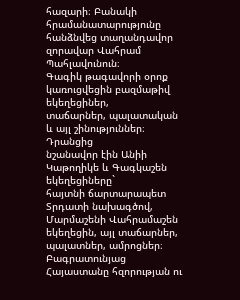հազարի։ Բանակի հրամանատարությունը հանձնվեց տաղանդավոր
զորավար Վահրամ Պահլավունուն։
Գագիկ թագավորի օրոք կառուցվեցին բազմաթիվ եկեղեցիներ,
տաճարներ, պալատական և այլ շինություններ։ Դրանցից
նշանավոր էին Անիի Կաթողիկե և Գագկաշեն եկեղեցիները`
հայտնի ճարտարապետ Տրդատի նախագծով, Մարմաշենի Վահրամաշեն
եկեղեցին, այլ տաճարներ, պալատներ, ամրոցներ։
Բագրատունյաց Հայաստանը հզորության ու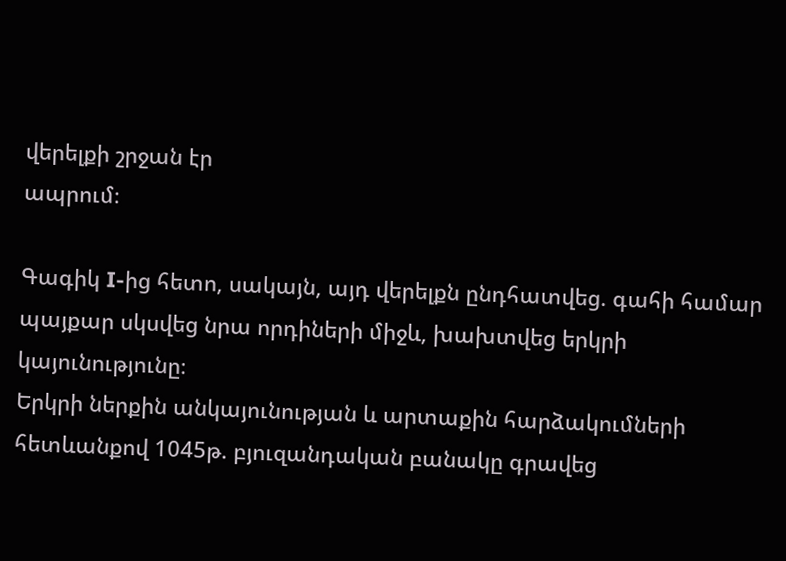վերելքի շրջան էր
ապրում։

Գագիկ I-ից հետո, սակայն, այդ վերելքն ընդհատվեց. գահի համար պայքար սկսվեց նրա որդիների միջև, խախտվեց երկրի կայունությունը։
Երկրի ներքին անկայունության և արտաքին հարձակումների հետևանքով 1045թ. բյուզանդական բանակը գրավեց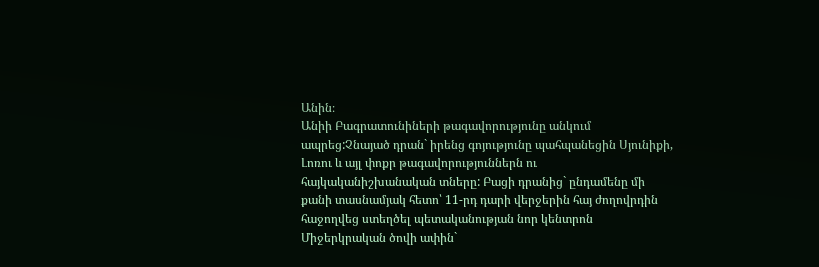Անին։
Անիի Բագրատունիների թագավորությունը անկում ապրեց:Չնայած դրան` իրենց գոյությունը պահպանեցին Սյունիքի, Լոռու և այլ փոքր թագավորություններն ու հայկականիշխանական տները: Բացի դրանից` ընդամենը մի քանի տասնամյակ հետո՝ 11-րդ դարի վերջերին հայ ժողովրդին հաջողվեց ստեղծել պետականության նոր կենտրոն Միջերկրական ծովի ափին`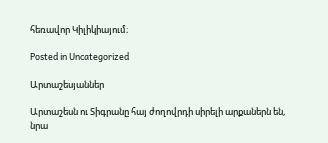հեռավոր Կիլիկիայում։

Posted in Uncategorized

Արտաշեսյաններ

Արտաշեսն ու Տիգրանը հայ ժողովրդի սիրելի արքաներն են, նրա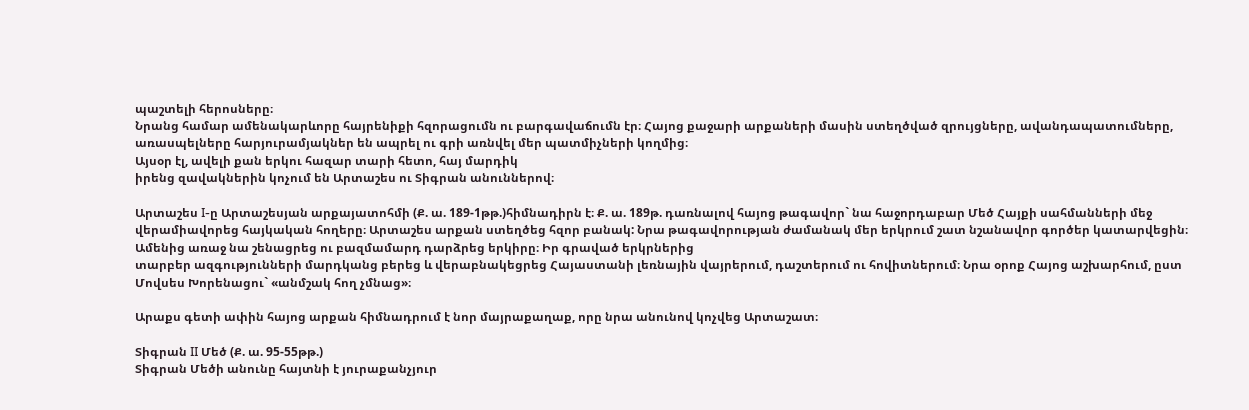պաշտելի հերոսները։
Նրանց համար ամենակարևորը հայրենիքի հզորացումն ու բարգավաճումն էր։ Հայոց քաջարի արքաների մասին ստեղծված զրույցները, ավանդապատումները,
առասպելները հարյուրամյակներ են ապրել ու գրի առնվել մեր պատմիչների կողմից։
Այսօր էլ, ավելի քան երկու հազար տարի հետո, հայ մարդիկ
իրենց զավակներին կոչում են Արտաշես ու Տիգրան անուններով։

Արտաշես I-ը Արտաշեսյան արքայատոհմի (Ք. ա. 189-1թթ.)հիմնադիրն է։ Ք. ա. 189թ. դառնալով հայոց թագավոր` նա հաջորդաբար Մեծ Հայքի սահմանների մեջ վերամիավորեց հայկական հողերը։ Արտաշես արքան ստեղծեց հզոր բանակ: Նրա թագավորության ժամանակ մեր երկրում շատ նշանավոր գործեր կատարվեցին։ Ամենից առաջ նա շենացրեց ու բազմամարդ դարձրեց երկիրը։ Իր գրաված երկրներից
տարբեր ազգությունների մարդկանց բերեց և վերաբնակեցրեց Հայաստանի լեռնային վայրերում, դաշտերում ու հովիտներում։ Նրա օրոք Հայոց աշխարհում, ըստ Մովսես Խորենացու` «անմշակ հող չմնաց»։

Արաքս գետի ափին հայոց արքան հիմնադրում է նոր մայրաքաղաք, որը նրա անունով կոչվեց Արտաշատ։

Տիգրան II Մեծ (Ք. ա. 95-55թթ.)
Տիգրան Մեծի անունը հայտնի է յուրաքանչյուր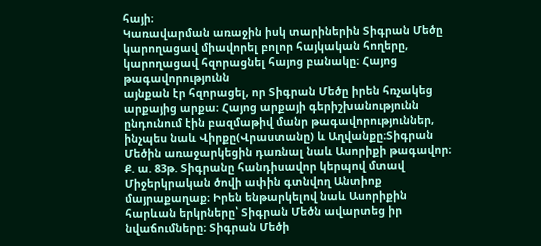հայի։
Կառավարման առաջին իսկ տարիներին Տիգրան Մեծը կարողացավ միավորել բոլոր հայկական հողերը, կարողացավ հզորացնել հայոց բանակը։ Հայոց թագավորությունն
այնքան էր հզորացել, որ Տիգրան Մեծը իրեն հռչակեց արքայից արքա։ Հայոց արքայի գերիշխանությունն ընդունում էին բազմաթիվ մանր թագավորություններ, ինչպես նաև Վիրքը(Վրաստանը) և Աղվանքը։Տիգրան Մեծին առաջարկեցին դառնալ նաև Ասորիքի թագավոր։ Ք. ա. 83թ. Տիգրանը հանդիսավոր կերպով մտավ Միջերկրական ծովի ափին գտնվող Անտիոք մայրաքաղաք։ Իրեն ենթարկելով նաև Ասորիքին հարևան երկրները՝ Տիգրան Մեծն ավարտեց իր նվաճումները։ Տիգրան Մեծի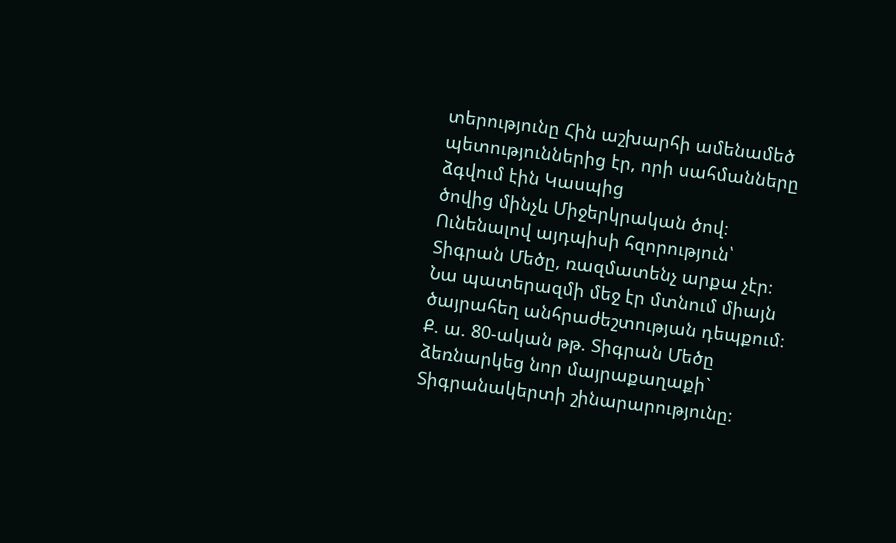տերությունը Հին աշխարհի ամենամեծ պետություններից էր, որի սահմանները ձգվում էին Կասպից
ծովից մինչև Միջերկրական ծով։ Ունենալով այդպիսի հզորություն՝ Տիգրան Մեծը, ռազմատենչ արքա չէր։ Նա պատերազմի մեջ էր մտնում միայն ծայրահեղ անհրաժեշտության դեպքում։
Ք. ա. 80-ական թթ. Տիգրան Մեծը ձեռնարկեց նոր մայրաքաղաքի` Տիգրանակերտի շինարարությունը։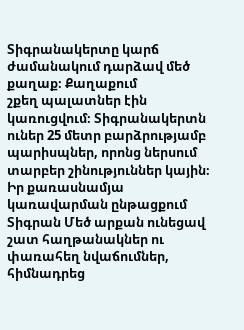Տիգրանակերտը կարճ ժամանակում դարձավ մեծ քաղաք։ Քաղաքում
շքեղ պալատներ էին կառուցվում։ Տիգրանակերտն ուներ 25 մետր բարձրությամբ պարիսպներ, որոնց ներսում տարբեր շինություններ կային։
Իր քառասնամյա կառավարման ընթացքում Տիգրան Մեծ արքան ունեցավ շատ հաղթանակներ ու փառահեղ նվաճումներ, հիմնադրեց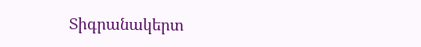Տիգրանակերտ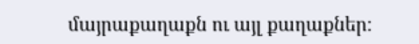մայրաքաղաքն ու այլ քաղաքներ։